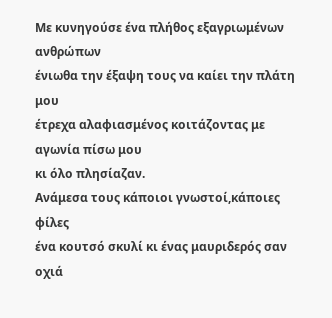Με κυνηγούσε ένα πλήθος εξαγριωμένων ανθρώπων
ένιωθα την έξαψη τους να καίει την πλάτη μου
έτρεχα αλαφιασμένος κοιτάζοντας με αγωνία πίσω μου
κι όλο πλησίαζαν.
Ανάμεσα τους κάποιοι γνωστοί,κάποιες φίλες
ένα κουτσό σκυλί κι ένας μαυριδερός σαν οχιά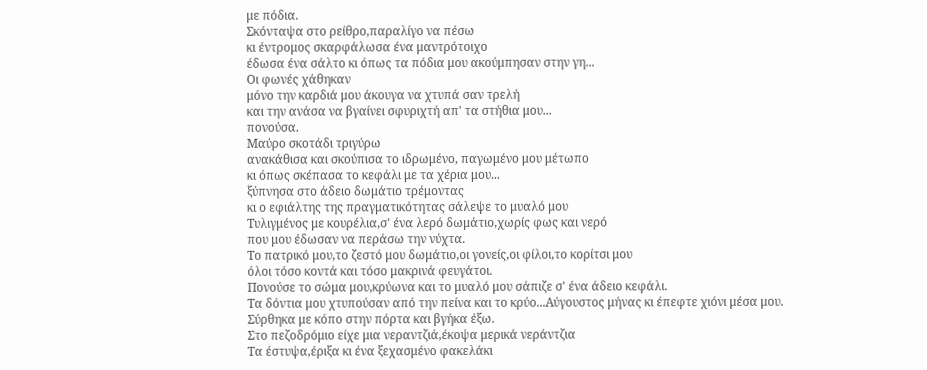με πόδια.
Σκόνταψα στο ρείθρο,παραλίγο να πέσω
κι έντρομος σκαρφάλωσα ένα μαντρότοιχο
έδωσα ένα σάλτο κι όπως τα πόδια μου ακούμπησαν στην γη...
Οι φωνές χάθηκαν
μόνο την καρδιά μου άκουγα να χτυπά σαν τρελή
και την ανάσα να βγαίνει σφυριχτή απ' τα στήθια μου...
πονούσα.
Μαύρο σκοτάδι τριγύρω
ανακάθισα και σκούπισα το ιδρωμένο, παγωμένο μου μέτωπο
κι όπως σκέπασα το κεφάλι με τα χέρια μου...
ξύπνησα στο άδειο δωμάτιο τρέμοντας
κι ο εφιάλτης της πραγματικότητας σάλεψε το μυαλό μου
Τυλιγμένος με κουρέλια,σ' ένα λερό δωμάτιο,χωρίς φως και νερό
που μου έδωσαν να περάσω την νύχτα.
Το πατρικό μου,το ζεστό μου δωμάτιο,οι γονείς,οι φίλοι,το κορίτσι μου
όλοι τόσο κοντά και τόσο μακρινά φευγάτοι.
Πονούσε το σώμα μου,κρύωνα και το μυαλό μου σάπιζε σ' ένα άδειο κεφάλι.
Τα δόντια μου χτυπούσαν από την πείνα και το κρύο...Αύγουστος μήνας κι έπεφτε χιόνι μέσα μου.
Σύρθηκα με κόπο στην πόρτα και βγήκα έξω.
Στο πεζοδρόμιο είχε μια νεραντζιά,έκοψα μερικά νεράντζια
Τα έστυψα,έριξα κι ένα ξεχασμένο φακελάκι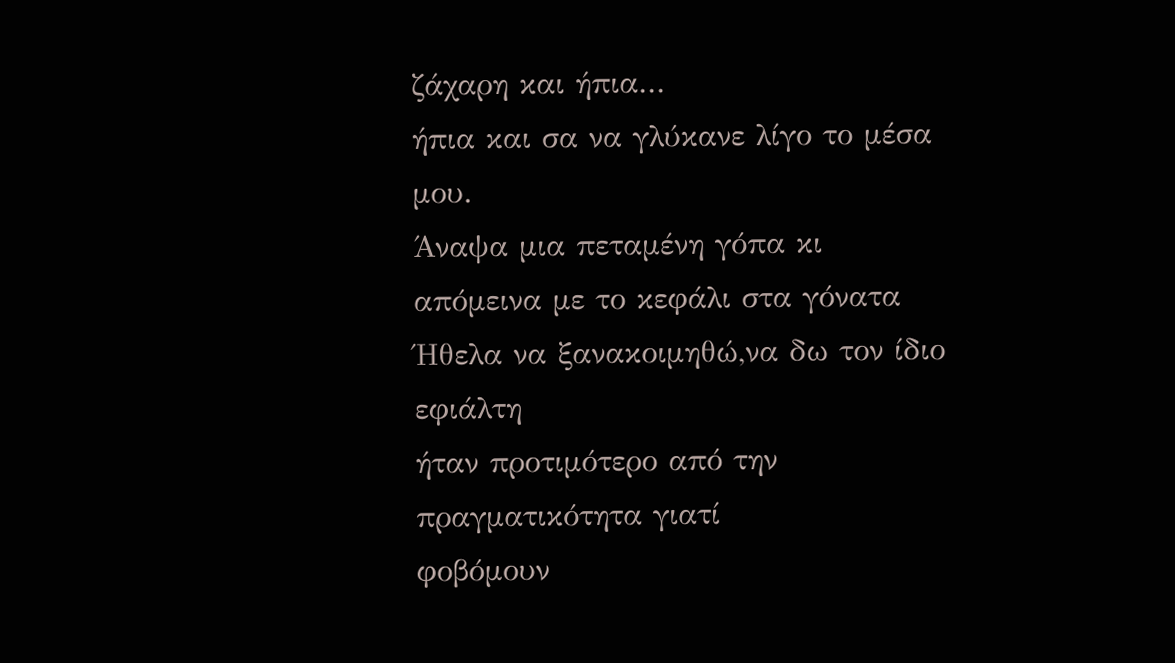ζάχαρη και ήπια...
ήπια και σα να γλύκανε λίγο το μέσα μου.
Άναψα μια πεταμένη γόπα κι απόμεινα με το κεφάλι στα γόνατα
Ήθελα να ξανακοιμηθώ,να δω τον ίδιο εφιάλτη
ήταν προτιμότερο από την πραγματικότητα γιατί
φοβόμουν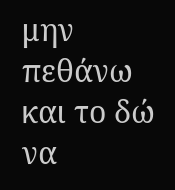μην πεθάνω και το δώ να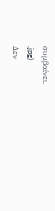συμβαίνει.
.jpg)
Δεν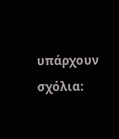υπάρχουν σχόλια: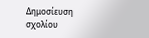Δημοσίευση σχολίου